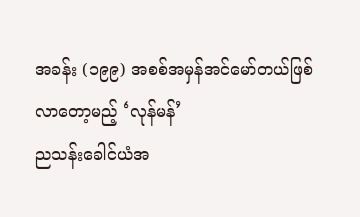အခန်း (၁၉၉) အစစ်အမှန်အင်မော်တယ်ဖြစ်လာတော့မည့် ‘လုန်မန်’
ညသန်းခေါင်ယံအ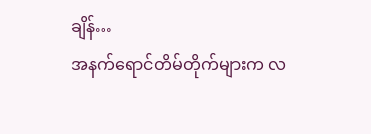ချိန်…
အနက်ရောင်တိမ်တိုက်များက လ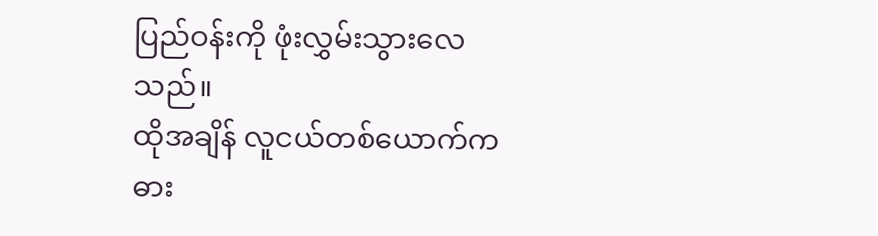ပြည်ဝန်းကို ဖုံးလွှမ်းသွားလေသည်။
ထိုအချိန် လူငယ်တစ်ယောက်က ဓား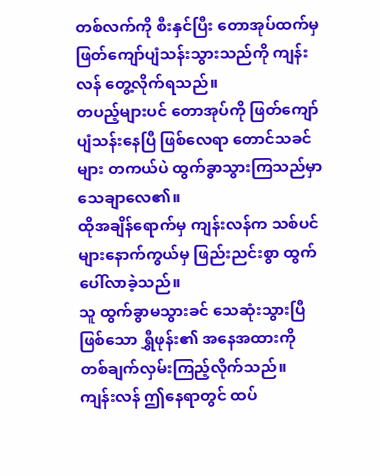တစ်လက်ကို စီးနှင်ပြီး တောအုပ်ထက်မှ ဖြတ်ကျော်ပျံသန်းသွားသည်ကို ကျန်းလန် တွေ့လိုက်ရသည်။
တပည့်များပင် တောအုပ်ကို ဖြတ်ကျော်ပျံသန်းနေပြီ ဖြစ်လေရာ တောင်သခင်များ တကယ်ပဲ ထွက်ခွာသွားကြသည်မှာ သေချာလေ၏။
ထိုအချိန်ရောက်မှ ကျန်းလန်က သစ်ပင်များနောက်ကွယ်မှ ဖြည်းညင်းစွာ ထွက်ပေါ်လာခဲ့သည်။
သူ ထွက်ခွာမသွားခင် သေဆုံးသွားပြီဖြစ်သော ရွှီဖုန်း၏ အနေအထားကို တစ်ချက်လှမ်းကြည့်လိုက်သည်။
ကျန်းလန် ဤနေရာတွင် ထပ်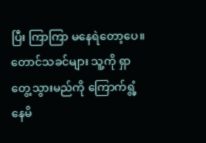ပြီး ကြာကြာ မနေရဲတော့ပေ။ တောင်သခင်များ သူ့ကို ရှာတွေ့သွားမည်ကို ကြောက်ရွံ့နေမိ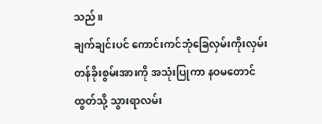သည်။
ချက်ချင်းပင် ကောင်းကင်ဘုံခြေလှမ်းကိုးလှမ်းတန်ခိုးစွမ်းအားကို အသုံးပြုကာ နဝမတောင်ထွတ်သို့ သွားရာလမ်း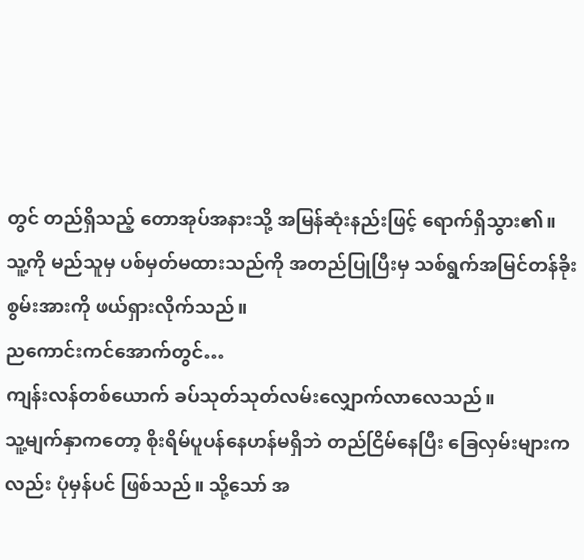တွင် တည်ရှိသည့် တောအုပ်အနားသို့ အမြန်ဆုံးနည်းဖြင့် ရောက်ရှိသွား၏။
သူ့ကို မည်သူမှ ပစ်မှတ်မထားသည်ကို အတည်ပြုပြီးမှ သစ်ရွက်အမြင်တန်ခိုးစွမ်းအားကို ဖယ်ရှားလိုက်သည်။
ညကောင်းကင်အောက်တွင်…
ကျန်းလန်တစ်ယောက် ခပ်သုတ်သုတ်လမ်းလျှောက်လာလေသည်။
သူ့မျက်နှာကတော့ စိုးရိမ်ပူပန်နေဟန်မရှိဘဲ တည်ငြိမ်နေပြီး ခြေလှမ်းများကလည်း ပုံမှန်ပင် ဖြစ်သည်။ သို့သော် အ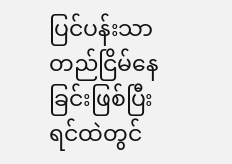ပြင်ပန်းသာ တည်ငြိမ်နေခြင်းဖြစ်ပြီး ရင်ထဲတွင်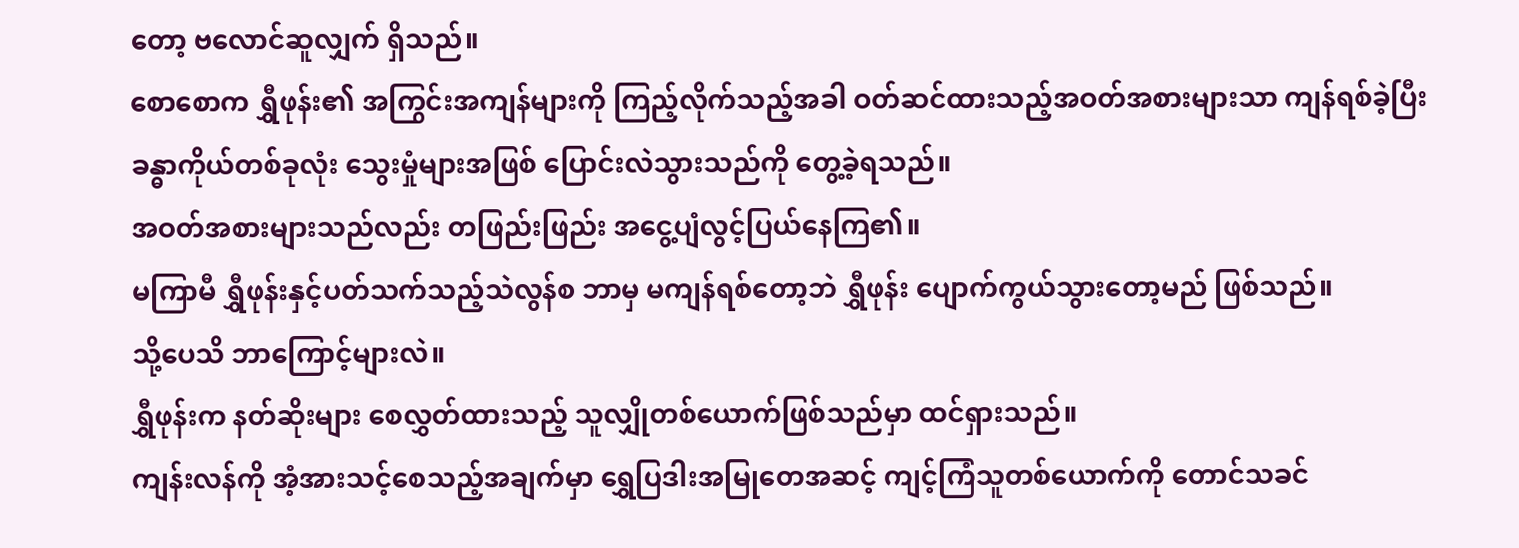တော့ ဗလောင်ဆူလျှက် ရှိသည်။
စောစောက ရွှီဖုန်း၏ အကြွင်းအကျန်များကို ကြည့်လိုက်သည့်အခါ ဝတ်ဆင်ထားသည့်အဝတ်အစားများသာ ကျန်ရစ်ခဲ့ပြီး ခန္ဓာကိုယ်တစ်ခုလုံး သွေးမှုံများအဖြစ် ပြောင်းလဲသွားသည်ကို တွေ့ခဲ့ရသည်။
အဝတ်အစားများသည်လည်း တဖြည်းဖြည်း အငွေ့ပျံလွင့်ပြယ်နေကြ၏။
မကြာမီ ရွှီဖုန်းနှင့်ပတ်သက်သည့်သဲလွန်စ ဘာမှ မကျန်ရစ်တော့ဘဲ ရွှီဖုန်း ပျောက်ကွယ်သွားတော့မည် ဖြစ်သည်။
သို့ပေသိ ဘာကြောင့်များလဲ။
ရွှီဖုန်းက နတ်ဆိုးများ စေလွှတ်ထားသည့် သူလျှိုတစ်ယောက်ဖြစ်သည်မှာ ထင်ရှားသည်။
ကျန်းလန်ကို အံ့အားသင့်စေသည့်အချက်မှာ ရွှေပြဒါးအမြုတေအဆင့် ကျင့်ကြံသူတစ်ယောက်ကို တောင်သခင်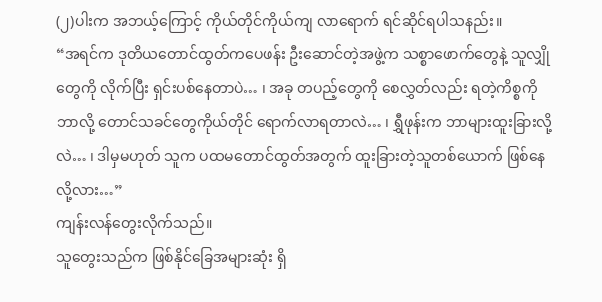(၂)ပါးက အဘယ့်ကြောင့် ကိုယ်တိုင်ကိုယ်ကျ လာရောက် ရင်ဆိုင်ရပါသနည်း။
“အရင်က ဒုတိယတောင်ထွတ်ကပေဖန်း ဦးဆောင်တဲ့အဖွဲ့က သစ္စာဖောက်တွေနဲ့ သူလျှိုတွေကို လိုက်ပြီး ရှင်းပစ်နေတာပဲ… ၊ အခု တပည့်တွေကို စေလွှတ်လည်း ရတဲ့ကိစ္စကို ဘာလို့ တောင်သခင်တွေကိုယ်တိုင် ရောက်လာရတာလဲ… ၊ ရွှီဖုန်းက ဘာများထူးခြားလို့လဲ… ၊ ဒါမှမဟုတ် သူက ပထမတောင်ထွတ်အတွက် ထူးခြားတဲ့သူတစ်ယောက် ဖြစ်နေလို့လား…”
ကျန်းလန်တွေးလိုက်သည်။
သူတွေးသည်က ဖြစ်နိုင်ခြေအများဆုံး ရှိ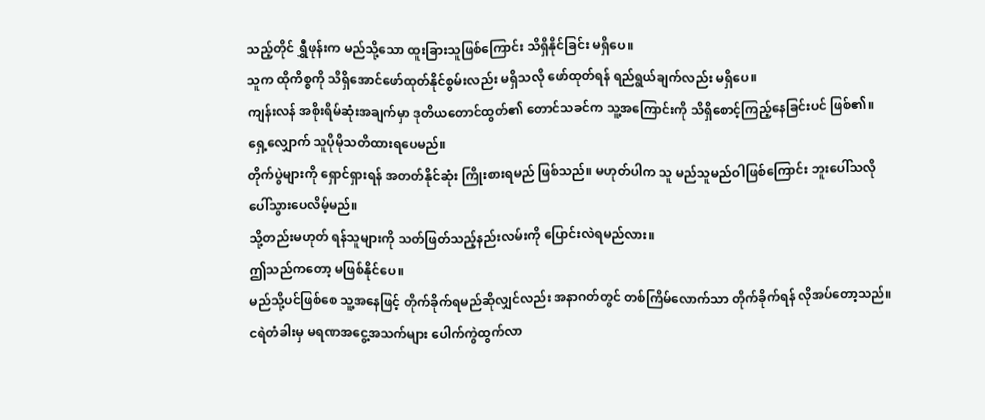သည့်တိုင် ရွှီဖုန်းက မည်သို့သော ထူးခြားသူဖြစ်ကြောင်း သိရှိနိုင်ခြင်း မရှိပေ။
သူက ထိုကိစ္စကို သိရှိအောင်ဖော်ထုတ်နိုင်စွမ်းလည်း မရှိသလို ဖော်ထုတ်ရန် ရည်ရွယ်ချက်လည်း မရှိပေ။
ကျန်းလန် အစိုးရိမ်ဆုံးအချက်မှာ ဒုတိယတောင်ထွတ်၏ တောင်သခင်က သူ့အကြောင်းကို သိရှိစောင့်ကြည့်နေခြင်းပင် ဖြစ်၏။
ရှေ့လျှောက် သူပိုမိုသတိထားရပေမည်။
တိုက်ပွဲများကို ရှောင်ရှားရန် အတတ်နိုင်ဆုံး ကြိုးစားရမည် ဖြစ်သည်။ မဟုတ်ပါက သူ မည်သူမည်ဝါဖြစ်ကြောင်း ဘူးပေါ်သလိုပေါ်သွားပေလိမ့်မည်။
သို့တည်းမဟုတ် ရန်သူများကို သတ်ဖြတ်သည့်နည်းလမ်းကို ပြောင်းလဲရမည်လား။
ဤသည်ကတော့ မဖြစ်နိုင်ပေ။
မည်သို့ပင်ဖြစ်စေ သူ့အနေဖြင့် တိုက်ခိုက်ရမည်ဆိုလျှင်လည်း အနာဂတ်တွင် တစ်ကြိမ်လောက်သာ တိုက်ခိုက်ရန် လိုအပ်တော့သည်။
ငရဲတံခါးမှ မရဏအငွေ့အသက်များ ပေါက်ကွဲထွက်လာ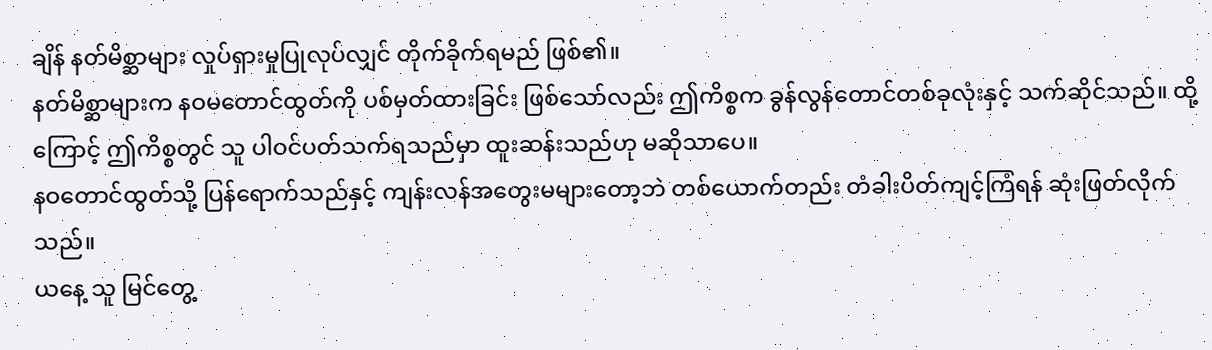ချိန် နတ်မိစ္ဆာများ လှုပ်ရှားမှုပြုလုပ်လျှင် တိုက်ခိုက်ရမည် ဖြစ်၏။
နတ်မိစ္ဆာများက နဝမတောင်ထွတ်ကို ပစ်မှတ်ထားခြင်း ဖြစ်သော်လည်း ဤကိစ္စက ခွန်လွန်တောင်တစ်ခုလုံးနှင့် သက်ဆိုင်သည်။ ထို့ကြောင့် ဤကိစ္စတွင် သူ ပါဝင်ပတ်သက်ရသည်မှာ ထူးဆန်းသည်ဟု မဆိုသာပေ။
နဝတောင်ထွတ်သို့ ပြန်ရောက်သည်နှင့် ကျန်းလန်အတွေးမများတော့ဘဲ တစ်ယောက်တည်း တံခါးပိတ်ကျင့်ကြံရန် ဆုံးဖြတ်လိုက်သည်။
ယနေ့ သူ မြင်တွေ့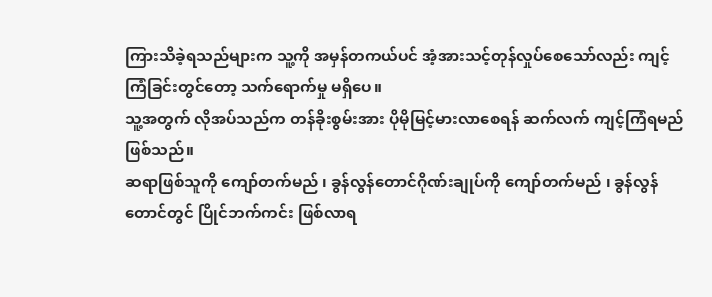ကြားသိခဲ့ရသည်များက သူ့ကို အမှန်တကယ်ပင် အံ့အားသင့်တုန်လှုပ်စေသော်လည်း ကျင့်ကြံခြင်းတွင်တော့ သက်ရောက်မှု မရှိပေ။
သူ့အတွက် လိုအပ်သည်က တန်ခိုးစွမ်းအား ပိုမိုမြင့်မားလာစေရန် ဆက်လက် ကျင့်ကြံရမည် ဖြစ်သည်။
ဆရာဖြစ်သူကို ကျော်တက်မည် ၊ ခွန်လွန်တောင်ဂိုဏ်းချုပ်ကို ကျော်တက်မည် ၊ ခွန်လွန်တောင်တွင် ပြိုင်ဘက်ကင်း ဖြစ်လာရ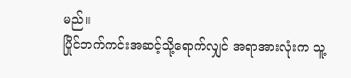မည်။
ပြိုင်ဘက်ကင်းအဆင့်သို့ရောက်လျှင် အရာအားလုံးက သူ့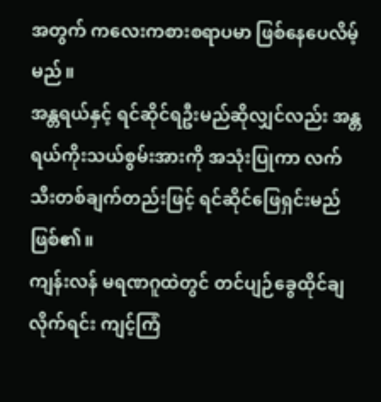အတွက် ကလေးကစားစရာပမာ ဖြစ်နေပေလိမ့်မည်။
အန္တရယ်နှင့် ရင်ဆိုင်ရဦးမည်ဆိုလျှင်လည်း အန္တရယ်ကိုးသယ်စွမ်းအားကို အသုံးပြုကာ လက်သီးတစ်ချက်တည်းဖြင့် ရင်ဆိုင်ဖြေရှင်းမည် ဖြစ်၏။
ကျန်းလန် မရဏဂူထဲတွင် တင်ပျဉ်ခွေထိုင်ချလိုက်ရင်း ကျင့်ကြံ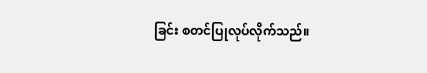ခြင်း စတင်ပြုလုပ်လိုက်သည်။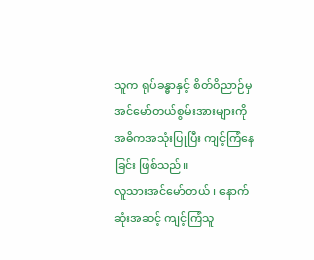သူက ရုပ်ခန္ဓာနှင့် စိတ်ဝိညာဉ်မှ အင်မော်တယ်စွမ်းအားများကို အဓိကအသုံးပြုပြီး ကျင့်ကြံနေခြင်း ဖြစ်သည်။
လူသားအင်မော်တယ် ၊ နောက်ဆုံးအဆင့် ကျင့်ကြံသူ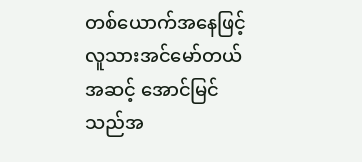တစ်ယောက်အနေဖြင့် လူသားအင်မော်တယ်အဆင့် အောင်မြင်သည်အ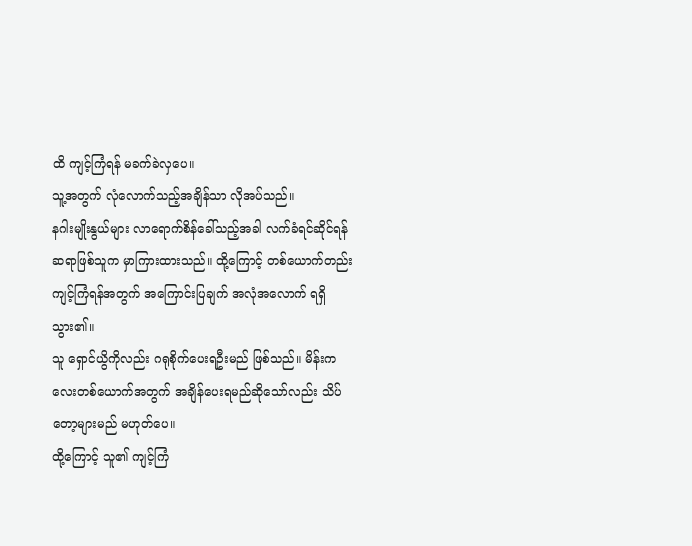ထိ ကျင့်ကြံရန် မခက်ခဲလှပေ။
သူ့အတွက် လုံလောက်သည့်အချိန်သာ လိုအပ်သည်။
နဂါးမျိုးနွယ်များ လာရောက်စိန်ခေါ်သည့်အခါ လက်ခံရင်ဆိုင်ရန် ဆရာဖြစ်သူက မှာကြားထားသည်။ ထို့ကြောင့် တစ်ယောက်တည်းကျင့်ကြံရန်အတွက် အကြောင်းပြချက် အလုံအလောက် ရရှိသွား၏။
သူ ရှောင်ယွိကိုလည်း ဂရုစိုက်ပေးရဦးမည် ဖြစ်သည်။ မိန်းကလေးတစ်ယောက်အတွက် အချိန်ပေးရမည်ဆိုသော်လည်း သိပ်တော့များမည် မဟုတ်ပေ။
ထို့ကြောင့် သူ၏ ကျင့်ကြံ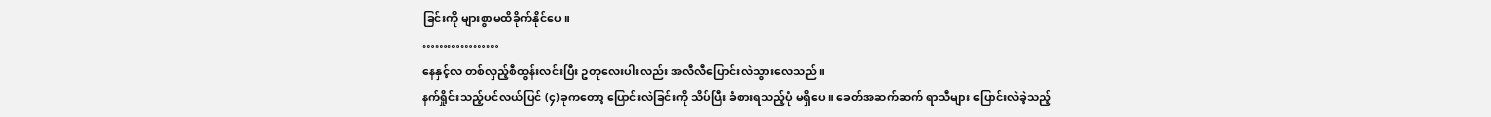ခြင်းကို များစွာမထိခိုက်နိုင်ပေ။
………………
နေနှင့်လ တစ်လှည့်စီထွန်းလင်းပြီး ဥတုလေးပါးလည်း အလီလီပြောင်းလဲသွားလေသည်။
နက်ရှိုင်းသည့်ပင်လယ်ပြင် (၄)ခုကတော့ ပြောင်းလဲခြင်းကို သိပ်ပြီး ခံစားရသည့်ပုံ မရှိပေ။ ခေတ်အဆက်ဆက် ရာသီများ ပြောင်းလဲခဲ့သည့်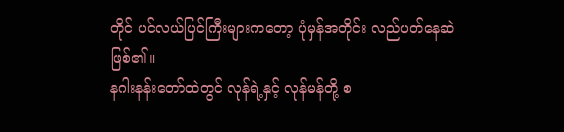တိုင် ပင်လယ်ပြင်ကြီးများကတော့ ပုံမှန်အတိုင်း လည်ပတ်နေဆဲ ဖြစ်၏။
နဂါးနန်းတော်ထဲတွင် လုန်ရဲ့နှင့် လုန်မန်တို့ စ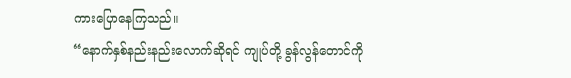ကားပြောနေကြသည်။
“နောက်နှစ်နည်းနည်းလောက်ဆိုရင် ကျုပ်တို့ ခွန်လွန်တောင်ကို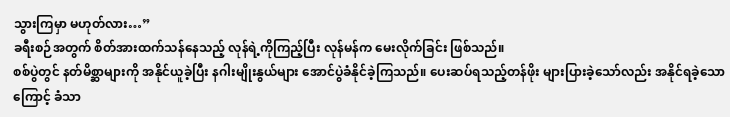သွားကြမှာ မဟုတ်လား…”
ခရီးစဉ်အတွက် စိတ်အားထက်သန်နေသည့် လုန်ရဲ့ကိုကြည့်ပြီး လုန်မန်က မေးလိုက်ခြင်း ဖြစ်သည်။
စစ်ပွဲတွင် နတ်မိစ္ဆာများကို အနိုင်ယူခဲ့ပြီး နဂါးမျိုးနွယ်များ အောင်ပွဲခံနိုင်ခဲ့ကြသည်။ ပေးဆပ်ရသည့်တန်ဖိုး များပြားခဲ့သော်လည်း အနိုင်ရခဲ့သောကြောင့် ခံသာ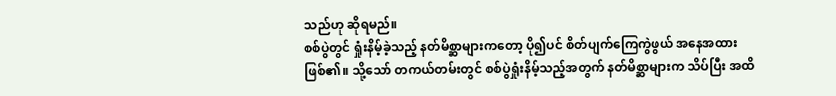သည်ဟု ဆိုရမည်။
စစ်ပွဲတွင် ရှုံးနိမ့်ခဲ့သည့် နတ်မိစ္ဆာများကတော့ ပို၍ပင် စိတ်ပျက်ကြေကွဲဖွယ် အနေအထားဖြစ်၏။ သို့သော် တကယ်တမ်းတွင် စစ်ပွဲရှုံးနိမ့်သည့်အတွက် နတ်မိစ္ဆာများက သိပ်ပြီး အထိ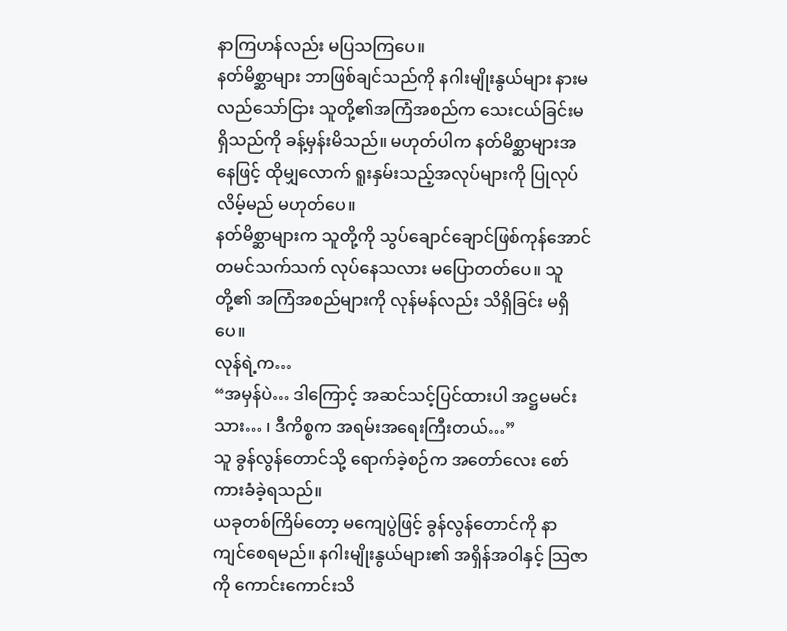နာကြဟန်လည်း မပြသကြပေ။
နတ်မိစ္ဆာများ ဘာဖြစ်ချင်သည်ကို နဂါးမျိုးနွယ်များ နားမလည်သော်ငြား သူတို့၏အကြံအစည်က သေးငယ်ခြင်းမရှိသည်ကို ခန့်မှန်းမိသည်။ မဟုတ်ပါက နတ်မိစ္ဆာများအနေဖြင့် ထိုမျှလောက် ရူးနှမ်းသည့်အလုပ်များကို ပြုလုပ်လိမ့်မည် မဟုတ်ပေ။
နတ်မိစ္ဆာများက သူတို့ကို သွပ်ချောင်ချောင်ဖြစ်ကုန်အောင် တမင်သက်သက် လုပ်နေသလား မပြောတတ်ပေ။ သူတို့၏ အကြံအစည်များကို လုန်မန်လည်း သိရှိခြင်း မရှိပေ။
လုန်ရဲ့က…
“အမှန်ပဲ… ဒါကြောင့် အဆင်သင့်ပြင်ထားပါ အဋ္ဌမမင်းသား… ၊ ဒီကိစ္စက အရမ်းအရေးကြီးတယ်…”
သူ ခွန်လွန်တောင်သို့ ရောက်ခဲ့စဉ်က အတော်လေး စော်ကားခံခဲ့ရသည်။
ယခုတစ်ကြိမ်တော့ မကျေပွဲဖြင့် ခွန်လွန်တောင်ကို နာကျင်စေရမည်။ နဂါးမျိုးနွယ်များ၏ အရှိန်အဝါနှင့် သြဇာကို ကောင်းကောင်းသိ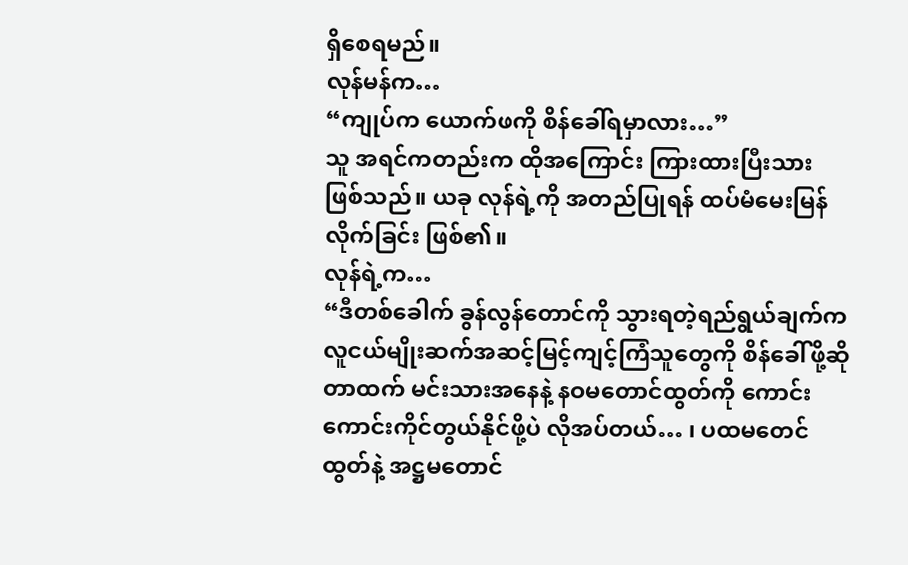ရှိစေရမည်။
လုန်မန်က…
“ကျုပ်က ယောက်ဖကို စိန်ခေါ်ရမှာလား…”
သူ အရင်ကတည်းက ထိုအကြောင်း ကြားထားပြီးသား ဖြစ်သည်။ ယခု လုန်ရဲ့ကို အတည်ပြုရန် ထပ်မံမေးမြန်လိုက်ခြင်း ဖြစ်၏။
လုန်ရဲ့က…
“ဒီတစ်ခေါက် ခွန်လွန်တောင်ကို သွားရတဲ့ရည်ရွယ်ချက်က လူငယ်မျိုးဆက်အဆင့်မြင့်ကျင့်ကြံသူတွေကို စိန်ခေါ်ဖို့ဆိုတာထက် မင်းသားအနေနဲ့ နဝမတောင်ထွတ်ကို ကောင်းကောင်းကိုင်တွယ်နိုင်ဖို့ပဲ လိုအပ်တယ်… ၊ ပထမတေင်ထွတ်နဲ့ အဋ္ဌမတောင်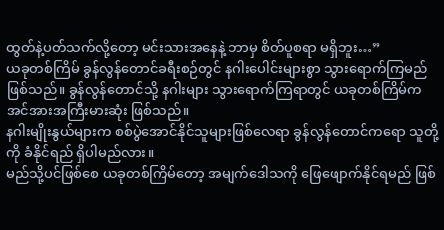ထွတ်နဲ့ပတ်သက်လို့တော့ မင်းသားအနေနဲ့ ဘာမှ စိတ်ပူစရာ မရှိဘူး…”
ယခုတစ်ကြိမ် ခွန်လွန်တောင်ခရီးစဉ်တွင် နဂါးပေါင်းများစွာ သွားရောက်ကြမည် ဖြစ်သည်။ ခွန်လွန်တောင်သို့ နဂါးများ သွားရောက်ကြရာတွင် ယခုတစ်ကြိမ်က အင်အားအကြီးမားဆုံး ဖြစ်သည်။
နဂါးမျိုးနွယ်များက စစ်ပွဲအောင်နိုင်သူများဖြစ်လေရာ ခွန်လွန်တောင်ကရော သူတို့ကို ခံနိုင်ရည် ရှိပါမည်လား။
မည်သို့ပင်ဖြစ်စေ ယခုတစ်ကြိမ်တော့ အမျက်ဒေါသကို ဖြေဖျောက်နိုင်ရမည် ဖြစ်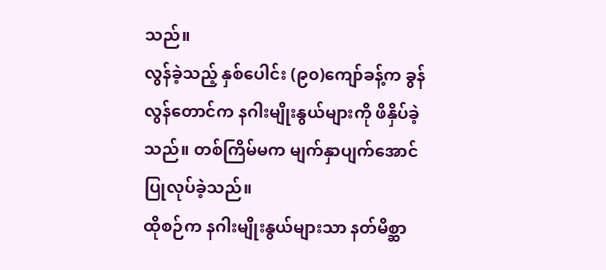သည်။
လွန်ခဲ့သည့် နှစ်ပေါင်း (၉၀)ကျော်ခန့်က ခွန်လွန်တောင်က နဂါးမျိုးနွယ်များကို ဖိနှိပ်ခဲ့သည်။ တစ်ကြိမ်မက မျက်နှာပျက်အောင် ပြုလုပ်ခဲ့သည်။
ထိုစဉ်က နဂါးမျိုးနွယ်များသာ နတ်မိစ္ဆာ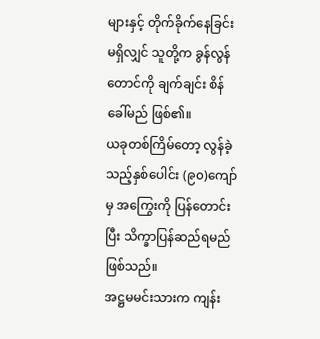များနှင့် တိုက်ခိုက်နေခြင်း မရှိလျှင် သူတို့က ခွန်လွန်တောင်ကို ချက်ချင်း စိန်ခေါ်မည် ဖြစ်၏။
ယခုတစ်ကြိမ်တော့ လွန်ခဲ့သည့်နှစ်ပေါင်း (၉၀)ကျော်မှ အကြွေးကို ပြန်တောင်းပြီး သိက္ခာပြန်ဆည်ရမည် ဖြစ်သည်။
အဋ္ဌမမင်းသားက ကျန်း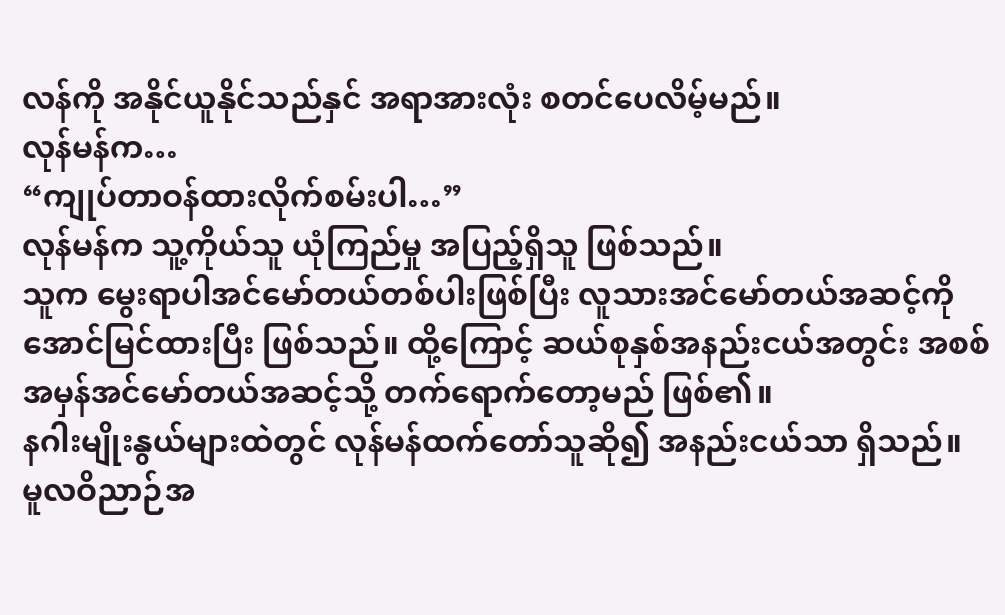လန်ကို အနိုင်ယူနိုင်သည်နှင် အရာအားလုံး စတင်ပေလိမ့်မည်။
လုန်မန်က…
“ကျုပ်တာဝန်ထားလိုက်စမ်းပါ…”
လုန်မန်က သူ့ကိုယ်သူ ယုံကြည်မှု အပြည့်ရှိသူ ဖြစ်သည်။
သူက မွေးရာပါအင်မော်တယ်တစ်ပါးဖြစ်ပြီး လူသားအင်မော်တယ်အဆင့်ကို အောင်မြင်ထားပြီး ဖြစ်သည်။ ထို့ကြောင့် ဆယ်စုနှစ်အနည်းငယ်အတွင်း အစစ်အမှန်အင်မော်တယ်အဆင့်သို့ တက်ရောက်တော့မည် ဖြစ်၏။
နဂါးမျိုးနွယ်များထဲတွင် လုန်မန်ထက်တော်သူဆို၍ အနည်းငယ်သာ ရှိသည်။
မူလဝိညာဉ်အ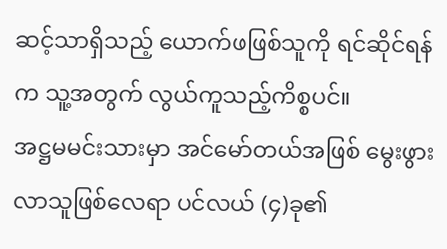ဆင့်သာရှိသည့် ယောက်ဖဖြစ်သူကို ရင်ဆိုင်ရန်က သူ့အတွက် လွယ်ကူသည့်ကိစ္စပင်။
အဋ္ဌမမင်းသားမှာ အင်မော်တယ်အဖြစ် မွေးဖွားလာသူဖြစ်လေရာ ပင်လယ် (၄)ခု၏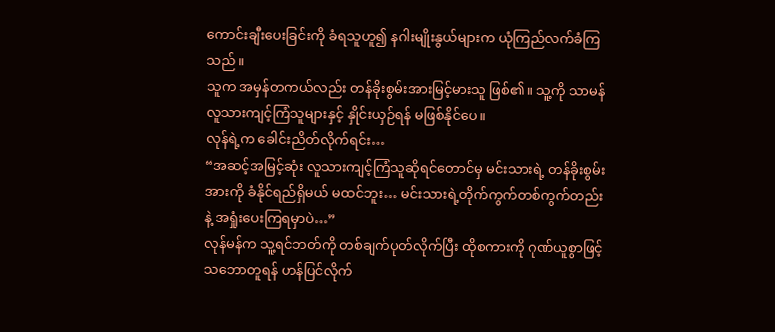ကောင်းချီးပေးခြင်းကို ခံရသူဟူ၍ နဂါးမျိုးနွယ်များက ယုံကြည်လက်ခံကြသည်။
သူက အမှန်တကယ်လည်း တန်ခိုးစွမ်းအားမြင့်မားသူ ဖြစ်၏။ သူ့ကို သာမန်လူသားကျင့်ကြံသူများနှင့် နှိုင်းယှဉ်ရန် မဖြစ်နိုင်ပေ။
လုန်ရဲ့က ခေါင်းညိတ်လိုက်ရင်း…
“အဆင့်အမြင့်ဆုံး လူသားကျင့်ကြံသူဆိုရင်တောင်မှ မင်းသားရဲ့ တန်ခိုးစွမ်းအားကို ခံနိုင်ရည်ရှိမယ် မထင်ဘူး… မင်းသားရဲ့တိုက်ကွက်တစ်ကွက်တည်းနဲ့ အရှုံးပေးကြရမှာပဲ…”
လုန်မန်က သူ့ရင်ဘတ်ကို တစ်ချက်ပုတ်လိုက်ပြီး ထိုစကားကို ဂုဏ်ယူစွာဖြင့် သဘောတူရန် ဟန်ပြင်လိုက်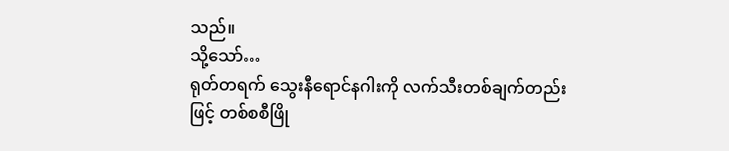သည်။
သို့သော်…
ရုတ်တရက် သွေးနီရောင်နဂါးကို လက်သီးတစ်ချက်တည်းဖြင့် တစ်စစီဖြို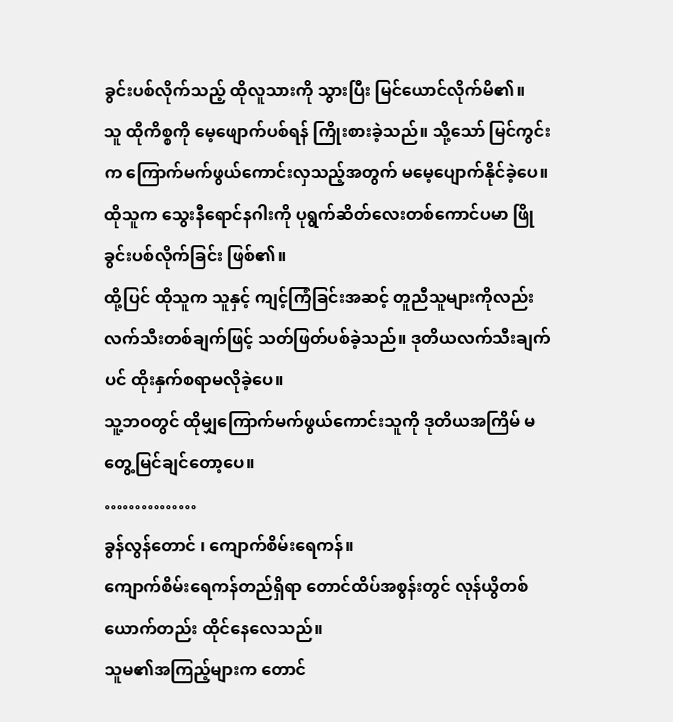ခွင်းပစ်လိုက်သည့် ထိုလူသားကို သွားပြီး မြင်ယောင်လိုက်မိ၏။
သူ ထိုကိစ္စကို မေ့ဖျောက်ပစ်ရန် ကြိုးစားခဲ့သည်။ သို့သော် မြင်ကွင်းက ကြောက်မက်ဖွယ်ကောင်းလှသည့်အတွက် မမေ့ပျောက်နိုင်ခဲ့ပေ။
ထိုသူက သွေးနီရောင်နဂါးကို ပုရွက်ဆိတ်လေးတစ်ကောင်ပမာ ဖြိုခွင်းပစ်လိုက်ခြင်း ဖြစ်၏။
ထို့ပြင် ထိုသူက သူနှင့် ကျင့်ကြံခြင်းအဆင့် တူညီသူများကိုလည်း လက်သီးတစ်ချက်ဖြင့် သတ်ဖြတ်ပစ်ခဲ့သည်။ ဒုတိယလက်သီးချက်ပင် ထိုးနှက်စရာမလိုခဲ့ပေ။
သူ့ဘဝတွင် ထိုမျှကြောက်မက်ဖွယ်ကောင်းသူကို ဒုတိယအကြိမ် မတွေ့မြင်ချင်တော့ပေ။
……………
ခွန်လွန်တောင် ၊ ကျောက်စိမ်းရေကန်။
ကျောက်စိမ်းရေကန်တည်ရှိရာ တောင်ထိပ်အစွန်းတွင် လုန်ယွိတစ်ယောက်တည်း ထိုင်နေလေသည်။
သူမ၏အကြည့်များက တောင်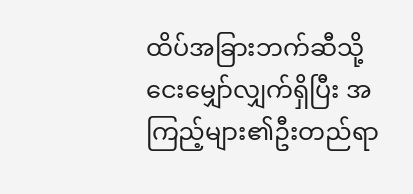ထိပ်အခြားဘက်ဆီသို့ ငေးမျှော်လျှက်ရှိပြီး အကြည့်များ၏ဦးတည်ရာ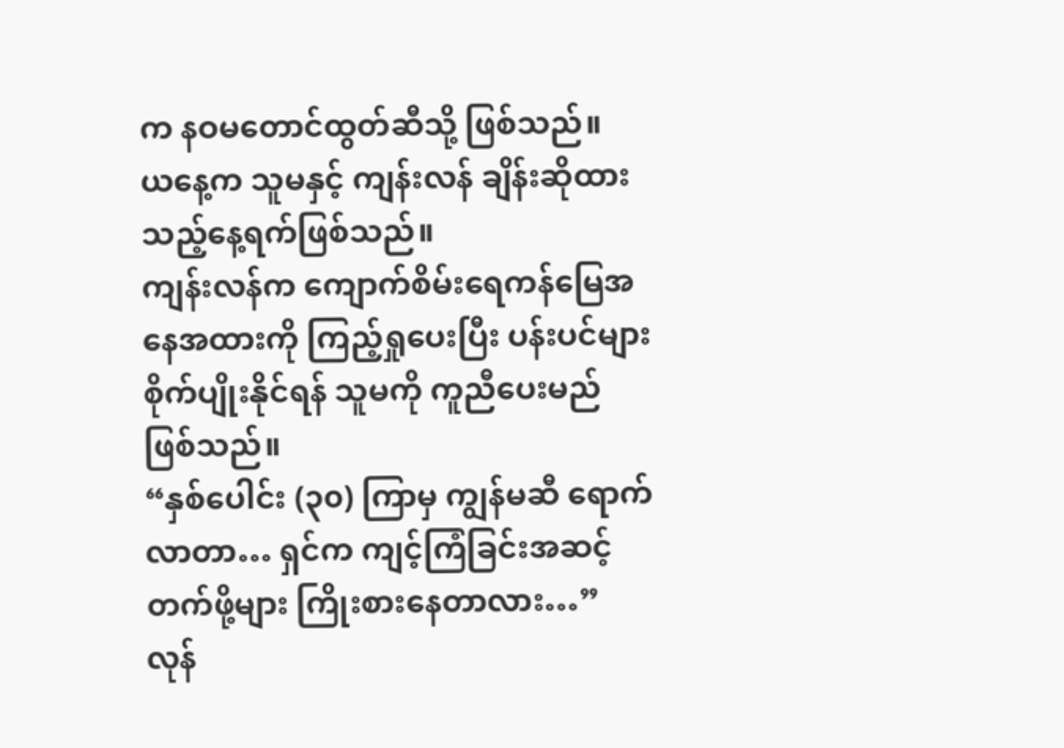က နဝမတောင်ထွတ်ဆီသို့ ဖြစ်သည်။
ယနေ့က သူမနှင့် ကျန်းလန် ချိန်းဆိုထားသည့်နေ့ရက်ဖြစ်သည်။
ကျန်းလန်က ကျောက်စိမ်းရေကန်မြေအနေအထားကို ကြည့်ရှုပေးပြီး ပန်းပင်များစိုက်ပျိုးနိုင်ရန် သူမကို ကူညီပေးမည် ဖြစ်သည်။
“နှစ်ပေါင်း (၃၀) ကြာမှ ကျွန်မဆီ ရောက်လာတာ… ရှင်က ကျင့်ကြံခြင်းအဆင့်တက်ဖို့များ ကြိုးစားနေတာလား…”
လုန်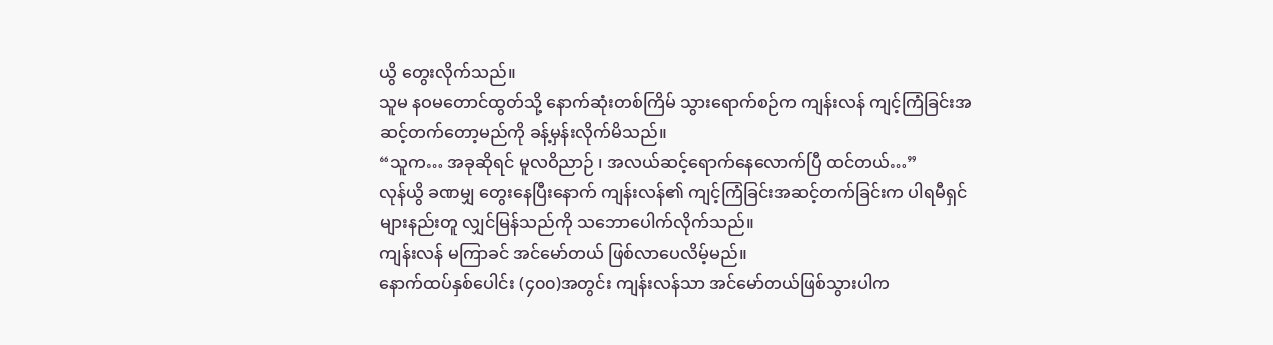ယွိ တွေးလိုက်သည်။
သူမ နဝမတောင်ထွတ်သို့ နောက်ဆုံးတစ်ကြိမ် သွားရောက်စဉ်က ကျန်းလန် ကျင့်ကြံခြင်းအဆင့်တက်တော့မည်ကို ခန့်မှန်းလိုက်မိသည်။
“သူက… အခုဆိုရင် မူလဝိညာဉ် ၊ အလယ်ဆင့်ရောက်နေလောက်ပြီ ထင်တယ်…”
လုန်ယွိ ခဏမျှ တွေးနေပြီးနောက် ကျန်းလန်၏ ကျင့်ကြံခြင်းအဆင့်တက်ခြင်းက ပါရမီရှင်များနည်းတူ လျှင်မြန်သည်ကို သဘောပေါက်လိုက်သည်။
ကျန်းလန် မကြာခင် အင်မော်တယ် ဖြစ်လာပေလိမ့်မည်။
နောက်ထပ်နှစ်ပေါင်း (၄၀၀)အတွင်း ကျန်းလန်သာ အင်မော်တယ်ဖြစ်သွားပါက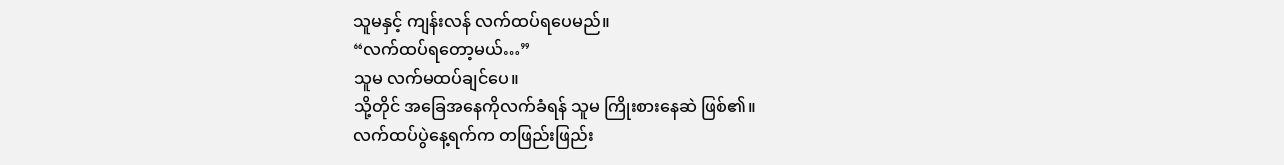သူမနှင့် ကျန်းလန် လက်ထပ်ရပေမည်။
“လက်ထပ်ရတော့မယ်…”
သူမ လက်မထပ်ချင်ပေ။
သို့တိုင် အခြေအနေကိုလက်ခံရန် သူမ ကြိုးစားနေဆဲ ဖြစ်၏။
လက်ထပ်ပွဲနေ့ရက်က တဖြည်းဖြည်း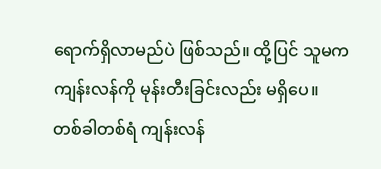ရောက်ရှိလာမည်ပဲ ဖြစ်သည်။ ထို့ပြင် သူမက ကျန်းလန်ကို မုန်းတီးခြင်းလည်း မရှိပေ။
တစ်ခါတစ်ရံ ကျန်းလန်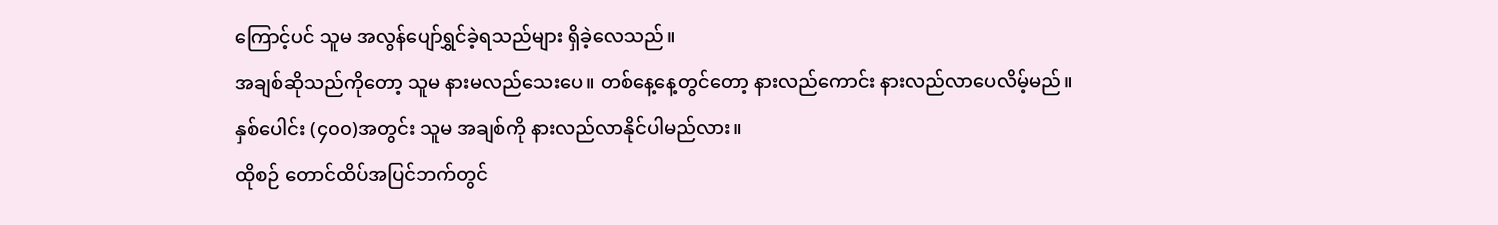ကြောင့်ပင် သူမ အလွန်ပျော်ရွှင်ခဲ့ရသည်များ ရှိခဲ့လေသည်။
အချစ်ဆိုသည်ကိုတော့ သူမ နားမလည်သေးပေ။ တစ်နေ့နေ့တွင်တော့ နားလည်ကောင်း နားလည်လာပေလိမ့်မည်။
နှစ်ပေါင်း (၄၀၀)အတွင်း သူမ အချစ်ကို နားလည်လာနိုင်ပါမည်လား။
ထိုစဉ် တောင်ထိပ်အပြင်ဘက်တွင်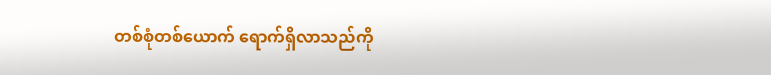တစ်စုံတစ်ယောက် ရောက်ရှိလာသည်ကို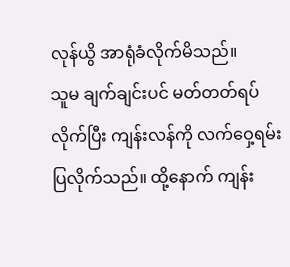လုန်ယွိ အာရုံခံလိုက်မိသည်။
သူမ ချက်ချင်းပင် မတ်တတ်ရပ်လိုက်ပြီး ကျန်းလန်ကို လက်ဝှေ့ရမ်းပြလိုက်သည်။ ထို့နောက် ကျန်း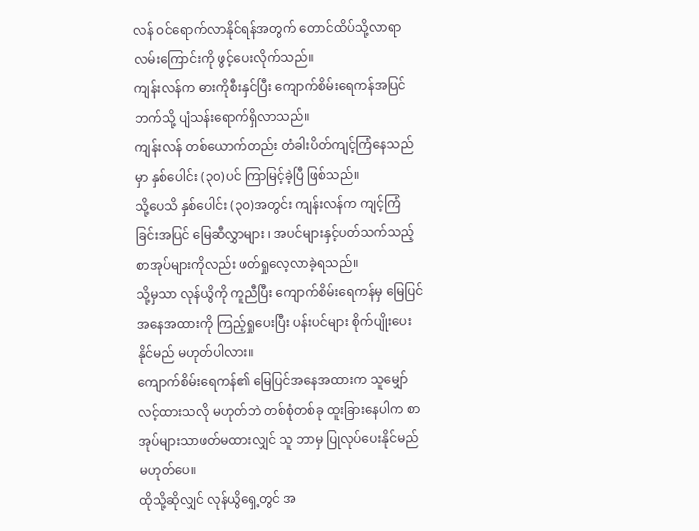လန် ဝင်ရောက်လာနိုင်ရန်အတွက် တောင်ထိပ်သို့လာရာလမ်းကြောင်းကို ဖွင့်ပေးလိုက်သည်။
ကျန်းလန်က ဓားကိုစီးနှင်ပြီး ကျောက်စိမ်းရေကန်အပြင်ဘက်သို့ ပျံသန်းရောက်ရှိလာသည်။
ကျန်းလန် တစ်ယောက်တည်း တံခါးပိတ်ကျင့်ကြံနေသည်မှာ နှစ်ပေါင်း (၃၀)ပင် ကြာမြင့်ခဲ့ပြီ ဖြစ်သည်။
သို့ပေသိ နှစ်ပေါင်း (၃၀)အတွင်း ကျန်းလန်က ကျင့်ကြံခြင်းအပြင် မြေဆီလွှာများ ၊ အပင်များနှင့်ပတ်သက်သည့် စာအုပ်များကိုလည်း ဖတ်ရှုလေ့လာခဲ့ရသည်။
သို့မှသာ လုန်ယွိကို ကူညီပြီး ကျောက်စိမ်းရေကန်မှ မြေပြင်အနေအထားကို ကြည့်ရှုပေးပြီး ပန်းပင်များ စိုက်ပျိုးပေးနိုင်မည် မဟုတ်ပါလား။
ကျောက်စိမ်းရေကန်၏ မြေပြင်အနေအထားက သူမျှော်လင့်ထားသလို မဟုတ်ဘဲ တစ်စုံတစ်ခု ထူးခြားနေပါက စာအုပ်များသာဖတ်မထားလျှင် သူ ဘာမှ ပြုလုပ်ပေးနိုင်မည် မဟုတ်ပေ။
ထိုသို့ဆိုလျှင် လုန်ယွိရှေ့တွင် အ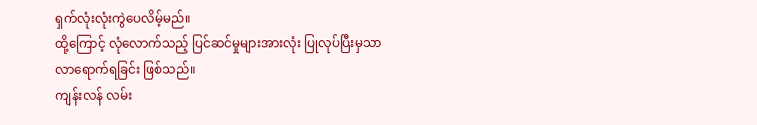ရှက်လုံးလုံးကွဲပေလိမ့်မည်။
ထို့ကြောင့် လုံလောက်သည့် ပြင်ဆင်မှုများအားလုံး ပြုလုပ်ပြီးမှသာ လာရောက်ရခြင်း ဖြစ်သည်။
ကျန်းလန် လမ်း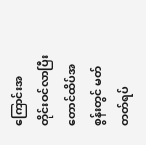ကြောင်းအတိုင်းဝင်လာပြီး တောင်ထိပ်အစွန်းတွင် မတ်တတ်ရပ်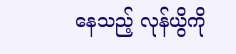နေသည့် လုန်ယွိကို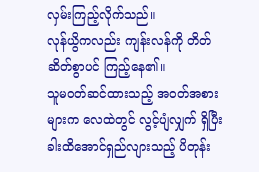လှမ်းကြည့်လိုက်သည်။
လုန်ယွိကလည်း ကျန်းလန်ကို တိတ်ဆိတ်စွာပင် ကြည့်နေ၏။
သူမဝတ်ဆင်ထားသည့် အဝတ်အစားများက လေထဲတွင် လွင့်ပျံလျှက် ရှိပြီး ခါးထိအောင်ရှည်လျားသည့် ပိတုန်း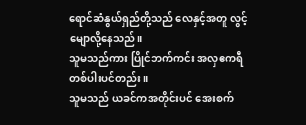ရောင်ဆံနွယ်ရှည်တို့သည် လေနှင့်အတူ လွင့်မျောလို့နေသည်။
သူမသည်ကား ပြိုင်ဘက်ကင်း အလှဧကရီတစ်ပါးပင်တည်း။
သူမသည် ယခင်ကအတိုင်းပင် အေးစက်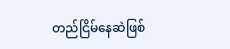တည်ငြိမ်နေဆဲဖြစ်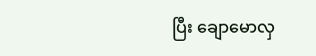ပြီး ချောမောလှ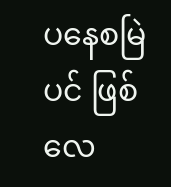ပနေစမြဲပင် ဖြစ်လေ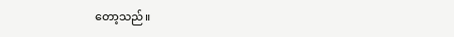တော့သည်။